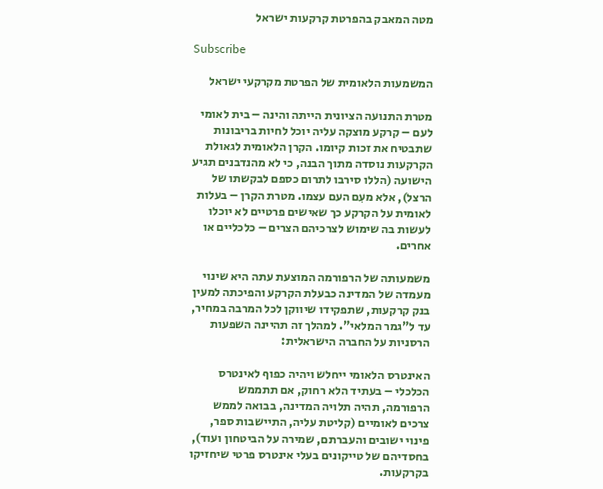מטה המאבק בהפרטת קרקעות ישראל

Subscribe

המשמעות הלאומית של הפרטת מקרקעי ישראל

מטרת התנועה הציונית הייתה והינה – בית לאומי לעם – קרקע מוצקה עליה יוכל לחיות בריבונות שתבטיח את זכות קיומו. הקרן הלאומית לגאולת הקרקעות נוסדה מתוך הבנה, כי לא מהנדבנים תגיע הישועה (הללו סירבו לתרום כספם לבקשתו של הרצל), אלא מעִם העם עצמו. מטרת הקרן – בעלות לאומית על הקרקע כך שאישים פרטיים לא יוכלו לעשות בה שימוש לצרכיהם הצרים – כלכליים או אחרים.

משמעותה של הרפורמה המוצעת עתה היא שינוי מעמדה של המדינה כבעלת הקרקע והפיכתה למעין בנק קרקעות, שתפקידו שיווקן לכל המרבה במחיר, עד ל"גמר המלאי". למהלך זה תהיינה השפעות הרסניות על החברה הישראלית:

האינטרס הלאומי ייחלש ויהיה כפוף לאינטרס הכלכלי – בעתיד הלא רחוק, אם תתממש הרפורמה, תהיה תלויה המדינה, בבואה לממש צרכים לאומיים (קליטת עליה, התיישבות ספר, פינוי ישובים והעברתם, שמירה על הביטחון ועוד), בחסדיהם של טייקונים בעלי אינטרס פרטי שיחזיקו בקרקעות.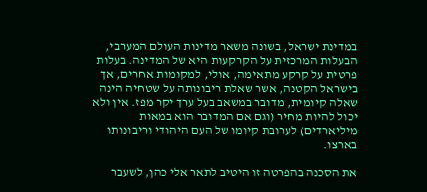במדינת ישראל, בשונה משאר מדינות העולם המערבי, הבעלות המרכזית על הקרקעות היא של המדינה. בעלות פרטית על קרקע מתאימה, אולי, למקומות אחרים, אך בישראל הקטנה, אשר שאלת ריבונותה על שטחיה הינה שאלה קיומית, מדובר במשאב בעל ערך יקר מפז. אין ולא יכול להיות מחיר (וגם אם המדובר הוא במאות מיליארדים) לערובת קיומו של העם היהודי וריבונותו בארצו.

את הסכנה בהפרטה זו היטיב לתאר אלי כהן, לשעבר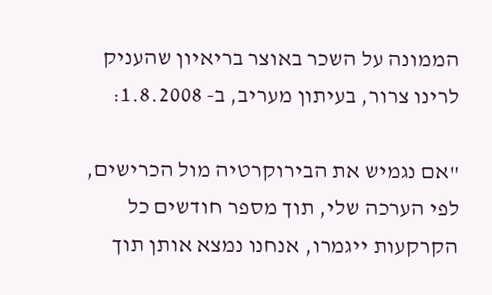הממונה על השכר באוצר בריאיון שהעניק לרינו צרור, בעיתון מעריב, ב- 1.8.2008:

"אם נגמיש את הבירוקרטיה מול הכרישים, לפי הערכה שלי, תוך מספר חודשים כל הקרקעות ייגמרו, אנחנו נמצא אותן תוך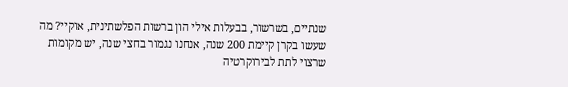שנתיים, בשרשור, בבעלות אילי הון ברשות הפלשתינית, אוקיי? מה שעשו בקרן קיימת 200 שנה, אנחנו נגמור בחצי שנה, יש מקומות שרצוי לתת לבירוקרטיה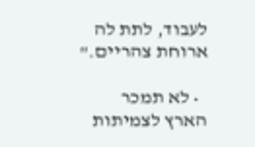לעבוד, לתת לה ארוחת צהריים."

  • לא תמכר הארץ לצמיתות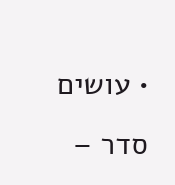• עושים סדר –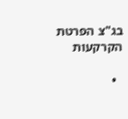בג"צ הפרטת הקרקעות

  •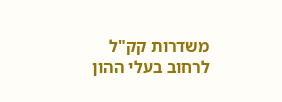משדרות קק"ל לרחוב בעלי ההון